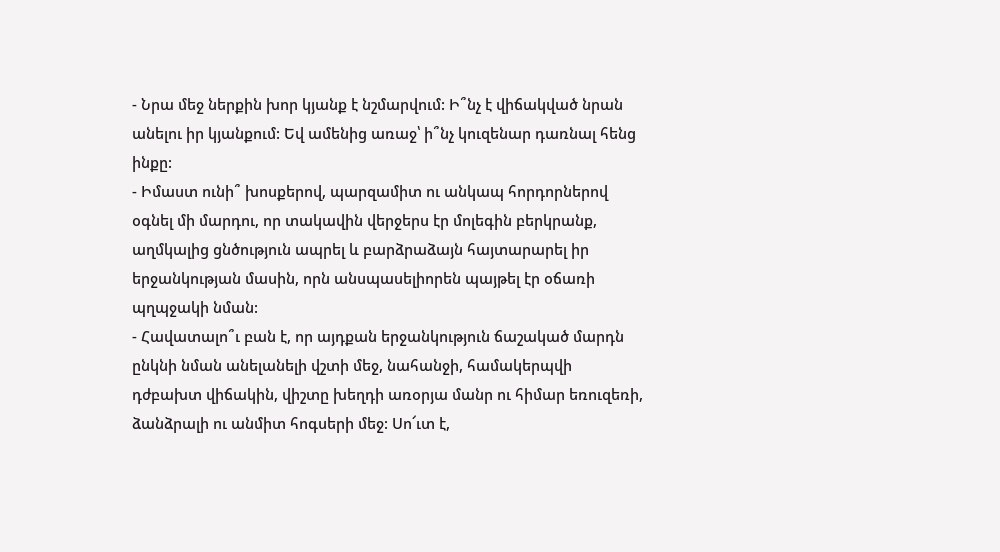- Նրա մեջ ներքին խոր կյանք է նշմարվում: Ի՞նչ է վիճակված նրան անելու իր կյանքում: Եվ ամենից առաջ՝ ի՞նչ կուզենար դառնալ հենց ինքը:
- Իմաստ ունի՞ խոսքերով, պարզամիտ ու անկապ հորդորներով օգնել մի մարդու, որ տակավին վերջերս էր մոլեգին բերկրանք, աղմկալից ցնծություն ապրել և բարձրաձայն հայտարարել իր երջանկության մասին, որն անսպասելիորեն պայթել էր օճառի պղպջակի նման:
- Հավատալո՞ւ բան է, որ այդքան երջանկություն ճաշակած մարդն ընկնի նման անելանելի վշտի մեջ, նահանջի, համակերպվի դժբախտ վիճակին, վիշտը խեղդի առօրյա մանր ու հիմար եռուզեռի, ձանձրալի ու անմիտ հոգսերի մեջ: Սո՜ւտ է,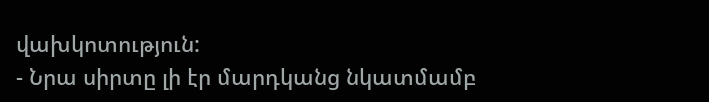վախկոտություն:
- Նրա սիրտը լի էր մարդկանց նկատմամբ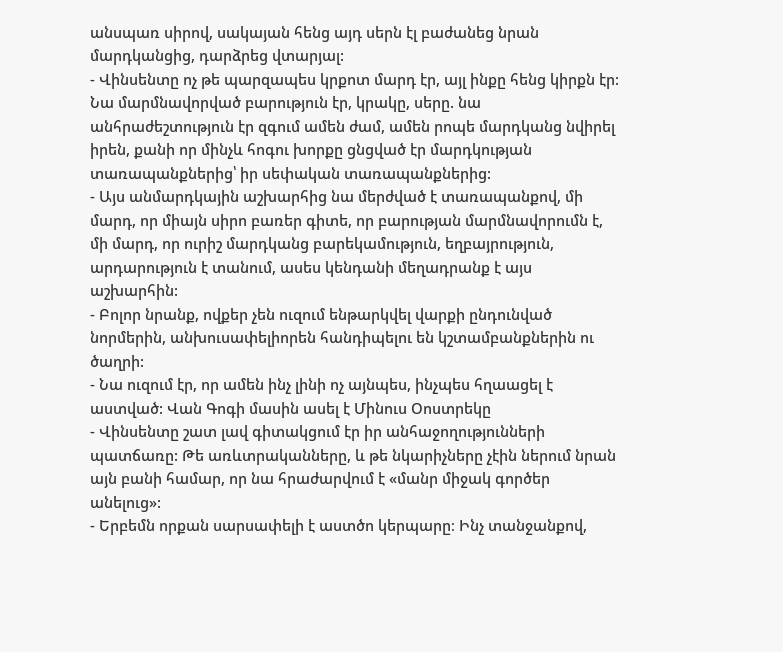անսպառ սիրով, սակայան հենց այդ սերն էլ բաժանեց նրան մարդկանցից, դարձրեց վտարյալ:
- Վինսենտը ոչ թե պարզապես կրքոտ մարդ էր, այլ ինքը հենց կիրքն էր: Նա մարմնավորված բարություն էր, կրակը, սերը. նա անհրաժեշտություն էր զգում ամեն ժամ, ամեն րոպե մարդկանց նվիրել իրեն, քանի որ մինչև հոգու խորքը ցնցված էր մարդկության տառապանքներից՝ իր սեփական տառապանքներից:
- Այս անմարդկային աշխարհից նա մերժված է տառապանքով, մի մարդ, որ միայն սիրո բառեր գիտե, որ բարության մարմնավորումն է, մի մարդ, որ ուրիշ մարդկանց բարեկամություն, եղբայրություն, արդարություն է տանում, ասես կենդանի մեղադրանք է այս աշխարհին:
- Բոլոր նրանք, ովքեր չեն ուզում ենթարկվել վարքի ընդունված նորմերին, անխուսափելիորեն հանդիպելու են կշտամբանքներին ու ծաղրի:
- Նա ուզում էր, որ ամեն ինչ լինի ոչ այնպես, ինչպես հղաացել է աստված: Վան Գոգի մասին ասել է Մինուս Օոստրեկը
- Վինսենտը շատ լավ գիտակցում էր իր անհաջողությունների պատճառը: Թե առևտրականները, և թե նկարիչները չէին ներում նրան այն բանի համար, որ նա հրաժարվում է «մանր միջակ գործեր անելուց»:
- Երբեմն որքան սարսափելի է աստծո կերպարը։ Ինչ տանջանքով,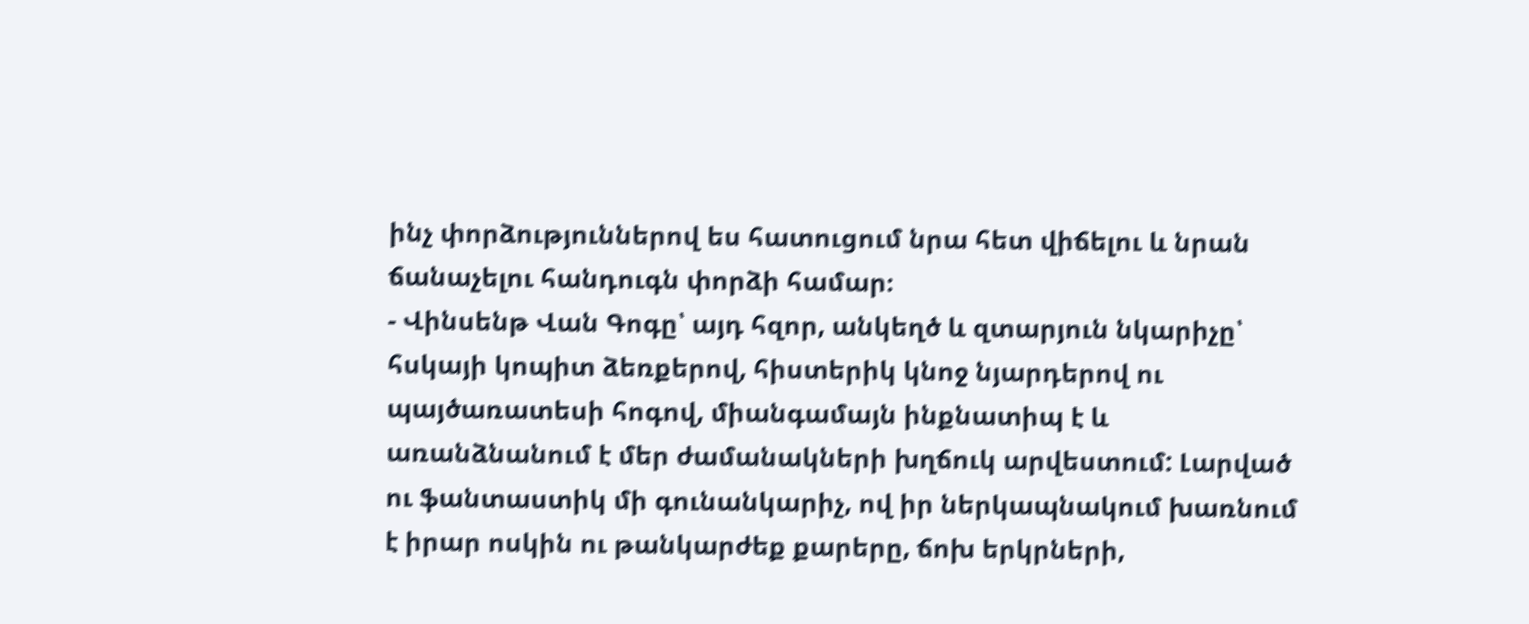ինչ փորձություններով ես հատուցում նրա հետ վիճելու և նրան ճանաչելու հանդուգն փորձի համար։
- Վինսենթ Վան Գոգը՝ այդ հզոր, անկեղծ և զտարյուն նկարիչը՝ հսկայի կոպիտ ձեռքերով, հիստերիկ կնոջ նյարդերով ու պայծառատեսի հոգով, միանգամայն ինքնատիպ է և առանձնանում է մեր ժամանակների խղճուկ արվեստում: Լարված ու ֆանտաստիկ մի գունանկարիչ, ով իր ներկապնակում խառնում է իրար ոսկին ու թանկարժեք քարերը, ճոխ երկրների,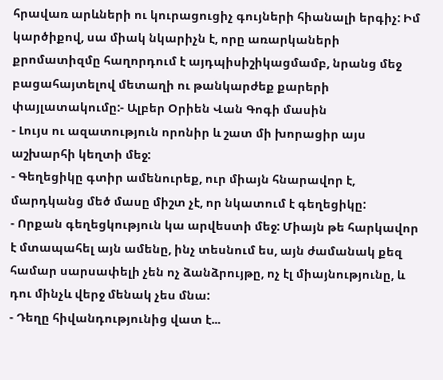հրավառ արևների ու կուրացուցիչ գույների հիանալի երգիչ: Իմ կարծիքով, սա միակ նկարիչն է, որը առարկաների քրոմատիզմը հաղորդում է այդպիսիշիկացմամբ, նրանց մեջ բացահայտելով մետաղի ու թանկարժեք քարերի փայլատակումը:- Ալբեր Օրիեն Վան Գոգի մասին
- Լույս ու ազատություն որոնիր և շատ մի խորացիր այս աշխարհի կեղտի մեջ:
- Գեղեցիկը գտիր ամենուրեք, ուր միայն հնարավոր է, մարդկանց մեծ մասը միշտ չէ, որ նկատում է գեղեցիկը:
- Որքան գեղեցկություն կա արվեստի մեջ: Միայն թե հարկավոր է մտապահել այն ամենը, ինչ տեսնում ես, այն ժամանակ քեզ համար սարսափելի չեն ոչ ձանձրույթը, ոչ էլ միայնությունը, և դու մինչև վերջ մենակ չես մնա:
- Դեղը հիվանդությունից վատ է...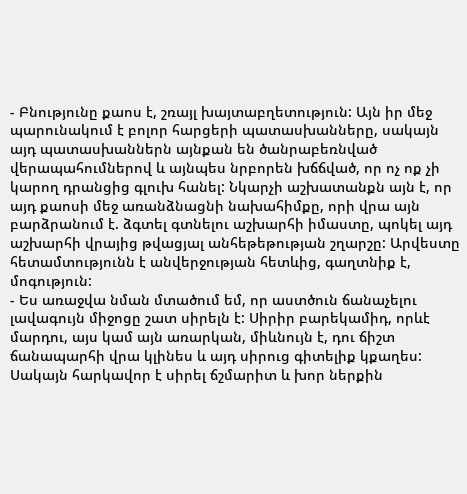- Բնությունը քաոս է, շռայլ խայտաբղետություն: Այն իր մեջ պարունակում է բոլոր հարցերի պատասխանները, սակայն այդ պատասխաններն այնքան են ծանրաբեռնված վերապահումներով և այնպես նրբորեն խճճված, որ ոչ ոք չի կարող դրանցից գլուխ հանել: Նկարչի աշխատանքն այն է, որ այդ քաոսի մեջ առանձնացնի նախահիմքը, որի վրա այն բարձրանում է. ձգտել գտնելու աշխարհի իմաստը, պոկել այդ աշխարհի վրայից թվացյալ անհեթեթության շղարշը: Արվեստը հետամտությունն է անվերջության հետևից, գաղտնիք է, մոգություն:
- Ես առաջվա նման մտածում եմ, որ աստծուն ճանաչելու լավագույն միջոցը շատ սիրելն է: Սիրիր բարեկամիդ, որևէ մարդու, այս կամ այն առարկան, միևնույն է, դու ճիշտ ճանապարհի վրա կլինես և այդ սիրուց գիտելիք կքաղես: Սակայն հարկավոր է սիրել ճշմարիտ և խոր ներքին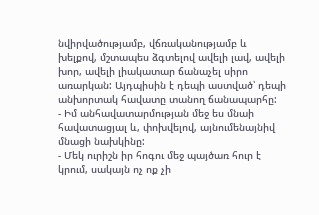նվիրվածությամբ, վճռականությամբ և խելքով, մշտապես ձգտելով ավելի լավ, ավելի խոր, ավելի լիակատար ճանաչել սիրո առարկան: Այդպիսին է դեպի աստված՝ դեպի անխորտակ հավատը տանող ճանապարհը:
- Իմ անհավատարմության մեջ ես մնաի հավատացյալ և, փոխվելով, այնումենայնիվ մնացի նախկինը:
- Մեկ ուրիշն իր հոգու մեջ պայծառ հուր է կրում, սակայն ոչ ոք չի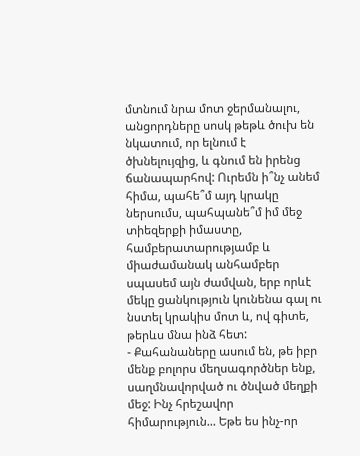մտնում նրա մոտ ջերմանալու, անցորդները սոսկ թեթև ծուխ են նկատում, որ ելնում է ծխնելույզից, և գնում են իրենց ճանապարհով: Ուրեմն ի՞նչ անեմ հիմա, պահե՞մ այդ կրակը ներսումս, պահպանե՞մ իմ մեջ տիեզերքի իմաստը, համբերատարությամբ և միաժամանակ անհամբեր սպասեմ այն ժամվան, երբ որևէ մեկը ցանկություն կունենա գալ ու նստել կրակիս մոտ և, ով գիտե, թերևս մնա ինձ հետ:
- Քահանաները ասում են, թե իբր մենք բոլորս մեղսագործներ ենք, սաղմնավորված ու ծնված մեղքի մեջ: Ինչ հրեշավոր հիմարություն... Եթե ես ինչ-որ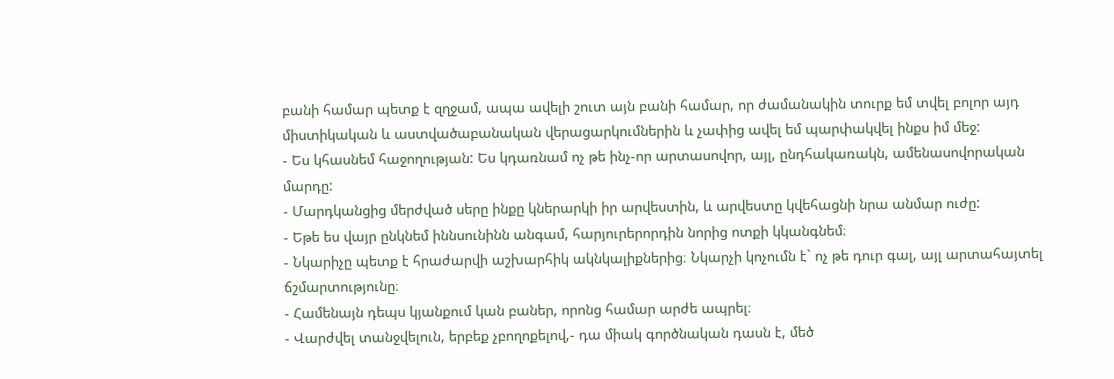բանի համար պետք է զղջամ, ապա ավելի շուտ այն բանի համար, որ ժամանակին տուրք եմ տվել բոլոր այդ միստիկական և աստվածաբանական վերացարկումներին և չափից ավել եմ պարփակվել ինքս իմ մեջ:
- Ես կհասնեմ հաջողության: Ես կդառնամ ոչ թե ինչ-որ արտասովոր, այլ, ընդհակառակն, ամենասովորական մարդը:
- Մարդկանցից մերժված սերը ինքը կներարկի իր արվեստին, և արվեստը կվեհացնի նրա անմար ուժը:
- Եթե ես վայր ընկնեմ իննսունինն անգամ, հարյուրերորդին նորից ոտքի կկանգնեմ։
- Նկարիչը պետք է հրաժարվի աշխարհիկ ակնկալիքներից։ Նկարչի կոչումն է` ոչ թե դուր գալ, այլ արտահայտել ճշմարտությունը։
- Համենայն դեպս կյանքում կան բաներ, որոնց համար արժե ապրել։
- Վարժվել տանջվելուն, երբեք չբողոքելով,- դա միակ գործնական դասն է, մեծ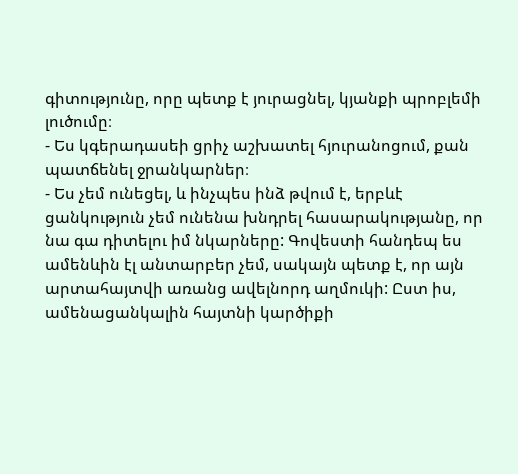գիտությունը, որը պետք է յուրացնել, կյանքի պրոբլեմի լուծումը։
- Ես կգերադասեի ցրիչ աշխատել հյուրանոցում, քան պատճենել ջրանկարներ։
- Ես չեմ ունեցել, և ինչպես ինձ թվում է, երբևէ ցանկություն չեմ ունենա խնդրել հասարակությանը, որ նա գա դիտելու իմ նկարները: Գովեստի հանդեպ ես ամենևին էլ անտարբեր չեմ, սակայն պետք է, որ այն արտահայտվի առանց ավելնորդ աղմուկի: Ըստ իս, ամենացանկալին հայտնի կարծիքի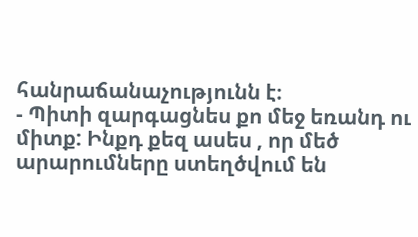հանրաճանաչությունն է։
- Պիտի զարգացնես քո մեջ եռանդ ու միտք: Ինքդ քեզ ասես , որ մեծ արարումները ստեղծվում են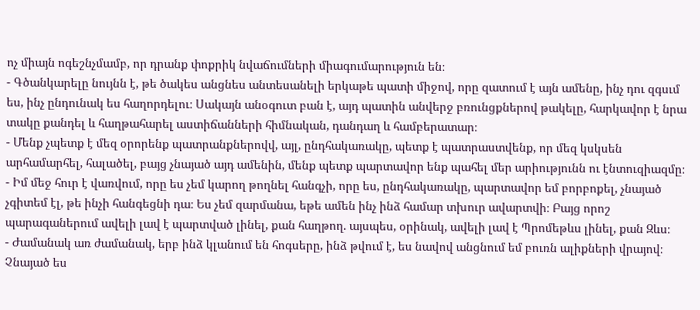ոչ միայն ոգեշնչմամբ, որ դրանք փոքրիկ նվաճումների միագումարություն են։
- Գծանկարելը նույնն է, թե ծակես անցնես անտեսանելի երկաթե պատի միջով, որը զատում է այն ամենը, ինչ դու զգսւմ ես, ինչ ընդունակ ես հաղորդելու։ Սակայն անօգուտ բան է, այդ պատին անվերջ բռունցքներով թակելը, հարկավոր է նրա տակը քանդել և հաղթահարել աստիճանների հիմնական, դանդաղ և համբերատար։
- Մենք չպետք է մեզ օրորենք պատրանքներովվ, այլ, ընդհակառակը, պետք է պատրաստվենք, որ մեզ կսկսեն արհամարհել, հալածել, բայց չնայած այդ ամենին, մենք պետք պարտավոր ենք պահել մեր արիությունն ու էնտուզիազմը։
- Իմ մեջ հուր է վառվում, որը ես չեմ կարող թողնել հանգչի, որը ես, ընդհակառակը, պարտավոր եմ բորբոքել, չնայած չգիտեմ էլ, թե ինչի հանգեցնի դա։ Ես չեմ զարմանա, եթե ամեն ինչ ինձ համար տխուր ավարտվի։ Բայց որոշ պարագաներում ավելի լավ է պարտված լինել, քան հաղթող. այսպես, օրինակ, ավելի լավ է Պրոմեթևս լինել, քան Զևս։
- Ժամանակ առ ժամանակ, երբ ինձ կլանում են հոգսերը, ինձ թվում է, ես նավով անցնում եմ բուռն ալիքների վրայով։ Չնայած ես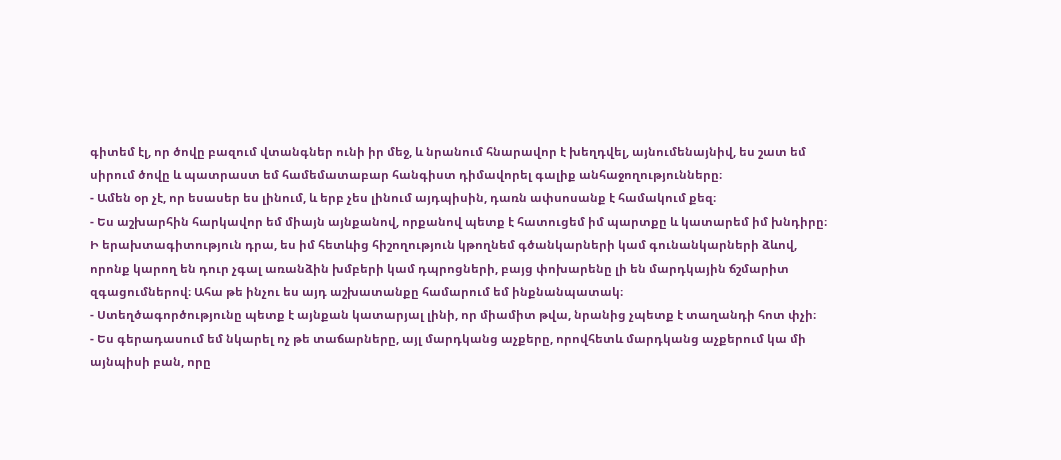գիտեմ էլ, որ ծովը բազում վտանգներ ունի իր մեջ, և նրանում հնարավոր է խեղդվել, այնումենայնիվ, ես շատ եմ սիրում ծովը և պատրաստ եմ համեմատաբար հանգիստ դիմավորել գալիք անհաջողությունները։
- Ամեն օր չէ, որ եսասեր ես լինում, և երբ չես լինում այդպիսին, դառն ափսոսանք է համակում քեզ։
- Ես աշխարհին հարկավոր եմ միայն այնքանով, որքանով պետք է հատուցեմ իմ պարտքը և կատարեմ իմ խնդիրը։ Ի երախտագիտություն դրա, ես իմ հետևից հիշողություն կթողնեմ գծանկարների կամ գունանկարների ձևով, որոնք կարող են դուր չգալ առանձին խմբերի կամ դպրոցների, բայց փոխարենը լի են մարդկային ճշմարիտ զգացումներով։ Ահա թե ինչու ես այդ աշխատանքը համարում եմ ինքնանպատակ։
- Ստեղծագործությունը պետք է այնքան կատարյալ լինի, որ միամիտ թվա, նրանից չպետք է տաղանդի հոտ փչի։
- Ես գերադասում եմ նկարել ոչ թե տաճարները, այլ մարդկանց աչքերը, որովհետև մարդկանց աչքերում կա մի այնպիսի բան, որը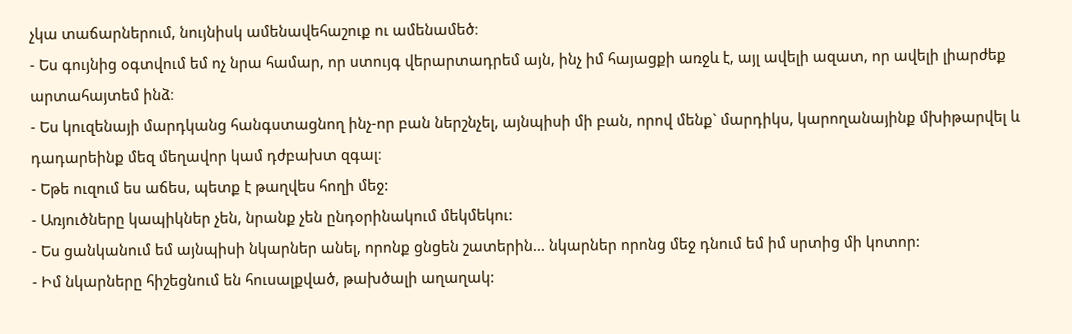չկա տաճարներում, նույնիսկ ամենավեհաշուք ու ամենամեծ։
- Ես գույնից օգտվում եմ ոչ նրա համար, որ ստույգ վերարտադրեմ այն, ինչ իմ հայացքի առջև է, այլ ավելի ազատ, որ ավելի լիարժեք արտահայտեմ ինձ։
- Ես կուզենայի մարդկանց հանգստացնող ինչ-որ բան ներշնչել, այնպիսի մի բան, որով մենք` մարդիկս, կարողանայինք մխիթարվել և դադարեինք մեզ մեղավոր կամ դժբախտ զգալ։
- Եթե ուզում ես աճես, պետք է թաղվես հողի մեջ:
- Առյուծները կապիկներ չեն, նրանք չեն ընդօրինակում մեկմեկու:
- Ես ցանկանում եմ այնպիսի նկարներ անել, որոնք ցնցեն շատերին... նկարներ որոնց մեջ դնում եմ իմ սրտից մի կոտոր:
- Իմ նկարները հիշեցնում են հուսալքված, թախծալի աղաղակ: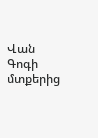Վան Գոգի մտքերից